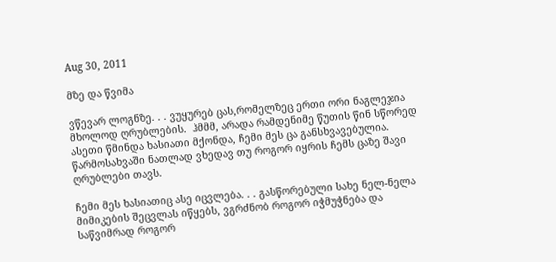Aug 30, 2011

მზე და წვიმა

ვწევარ ლოგნზე. . . ვუყურებ ცას,რომელზეც ერთი ორი ნაგლეჯია მხოლოდ ღრუბლების.  ჰმმმ, არადა რამდენიმე წუთის წინ სწორედ ასეთი წმინდა ხასიათი მქონდა, ჩემი მეს ცა განსხვავებულია. წარმოსახვაში ნათლად ვხედავ თუ როგორ იყრის ჩემს ცაზე შავი ღრუბლები თავს.

ჩემი მეს ხასიათიც ასე იცვლება. . . გასწორებული სახე ნელ-ნელა მიმიკების შეცვლას იწყებს, ვგრძნობ როგორ იჭმუჭნება და საწვიმრად როგორ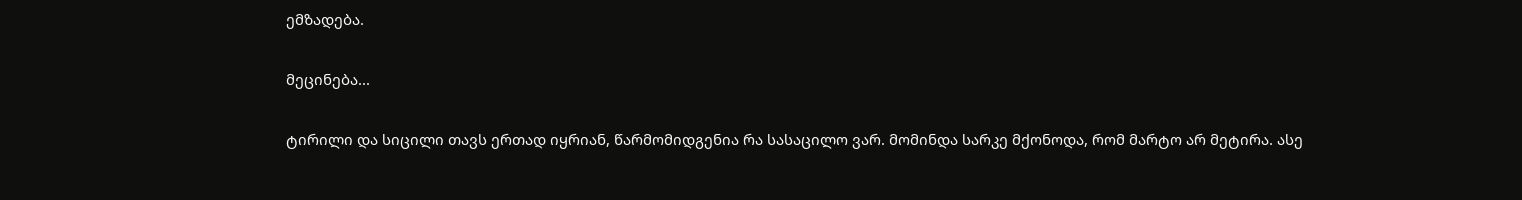ემზადება.

მეცინება...

ტირილი და სიცილი თავს ერთად იყრიან, წარმომიდგენია რა სასაცილო ვარ. მომინდა სარკე მქონოდა, რომ მარტო არ მეტირა. ასე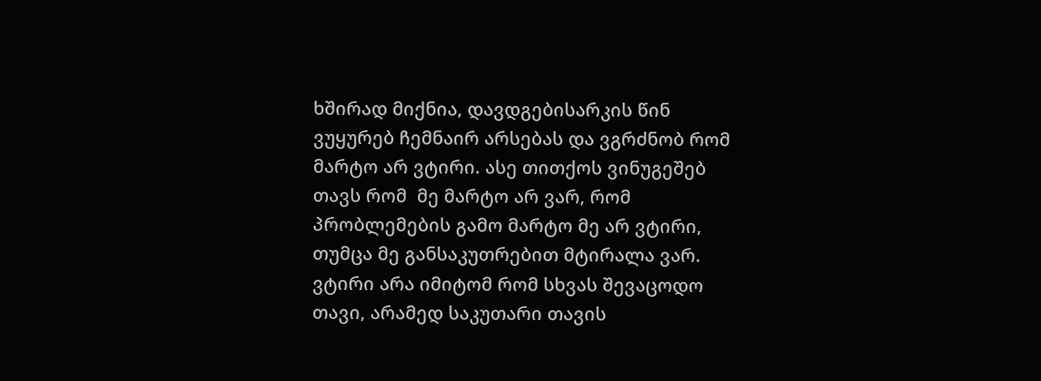ხშირად მიქნია, დავდგებისარკის წინ ვუყურებ ჩემნაირ არსებას და ვგრძნობ რომ მარტო არ ვტირი. ასე თითქოს ვინუგეშებ თავს რომ  მე მარტო არ ვარ, რომ პრობლემების გამო მარტო მე არ ვტირი, თუმცა მე განსაკუთრებით მტირალა ვარ. ვტირი არა იმიტომ რომ სხვას შევაცოდო თავი, არამედ საკუთარი თავის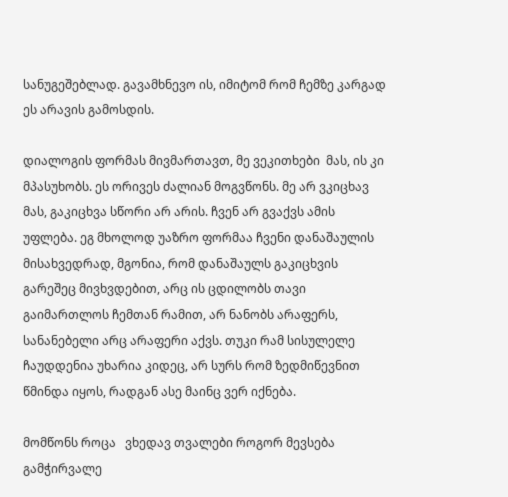სანუგეშებლად. გავამხნევო ის, იმიტომ რომ ჩემზე კარგად ეს არავის გამოსდის.

დიალოგის ფორმას მივმართავთ, მე ვეკითხები  მას, ის კი მპასუხობს. ეს ორივეს ძალიან მოგვწონს. მე არ ვკიცხავ მას, გაკიცხვა სწორი არ არის. ჩვენ არ გვაქვს ამის უფლება. ეგ მხოლოდ უაზრო ფორმაა ჩვენი დანაშაულის მისახვედრად, მგონია, რომ დანაშაულს გაკიცხვის გარეშეც მივხვდებით, არც ის ცდილობს თავი გაიმართლოს ჩემთან რამით, არ ნანობს არაფერს, სანანებელი არც არაფერი აქვს. თუკი რამ სისულელე ჩაუდდენია უხარია კიდეც, არ სურს რომ ზედმიწევნით წმინდა იყოს, რადგან ასე მაინც ვერ იქნება.

მომწონს როცა   ვხედავ თვალები როგორ მევსება გამჭირვალე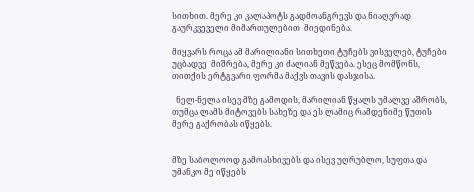სითხით. მერე კი კალაპოტს გადმოანგრევს და ნიაღვრად გაურკვეველი მიმართულებით  მიედინება.

მიყვარს როცა ამ მარილიანი სითხეთი ტუჩებს ვისველებ, ტუჩები უცბადვე  მიშრება, მერე კი ძალიან მეწვება. ესეც მომწონს, თითქის ერტგვარი ფორმა მაქვს თავის დასჯისა.

  ნელ-ნელა ისევ მზე გამოდის, მარილიან წყალს უმალვე აშრობს, თუმცა ლამს მიტოვებს სახეზე და ეს ლამიც რამდენიმე წუთის მერე გაქრობას იწყებს.


მზე საბოლოოდ გამოასხივებს და ისევ უღრუბლო, სუფთა და უმანკო მე იწყებს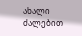ახალი ძალებით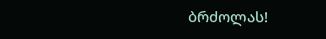ბრძოლას!